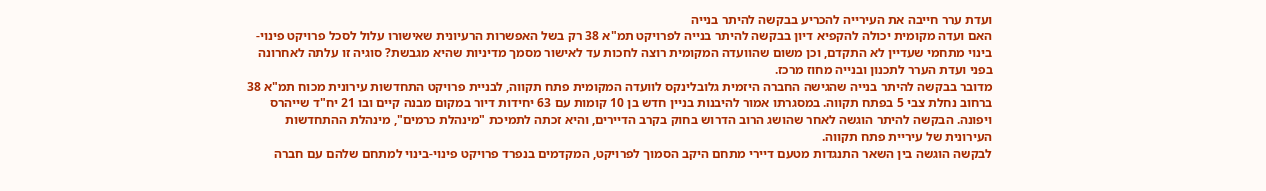ועדת ערר חייבה את העירייה להכריע בבקשה להיתר בנייה
האם ועדה מקומית יכולה להקפיא דיון בבקשה להיתר בנייה לפרויקט תמ"א 38 רק בשל האפשרות הרעיונית שאישורו עלול לסכל פרויקט פינוי-בינוי מתחמי שעדיין לא התקדם, וכן משום שהוועדה המקומית רוצה לחכות עד לאישור מסמך מדיניות שהיא מגבשת? סוגיה זו עלתה לאחרונה בפני ועדת הערר לתכנון ובנייה מחוז מרכז.
מדובר בבקשה להיתר בנייה שהגישה החברה היזמית גלובלינקס לוועדה המקומית פתח תקווה, לבניית פרויקט התחדשות עירונית מכוח תמ"א 38 ברחוב נחלת צבי 5 בפתח תקווה. במסגרתו אמור להיבנות בניין חדש בן 10 קומות עם 63 יחידות דיור במקום מבנה קיים ובו 21 יח"ד שייהרס ויפונה. הבקשה להיתר הוגשה לאחר שהושג הרוב הדרוש בחוק בקרב הדיירים, והיא זכתה לתמיכת "מינהלת כרמים", מינהלת ההתחדשות העירונית של עיריית פתח תקווה.
לבקשה הוגשה בין השאר התנגדות מטעם דיירי מתחם היקב הסמוך לפרויקט, המקדמים בנפרד פרויקט פינוי-בינוי למתחם שלהם עם חברה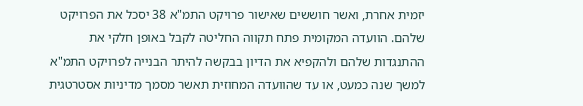יזמית אחרת, ואשר חוששים שאישור פרויקט התמ"א 38 יסכל את הפרויקט שלהם. הוועדה המקומית פתח תקווה החליטה לקבל באופן חלקי את ההתנגדות שלהם ולהקפיא את הדיון בבקשה להיתר הבנייה לפרויקט התמ"א למשך שנה כמעט, או עד שהוועדה המחוזית תאשר מסמך מדיניות אסטרטגית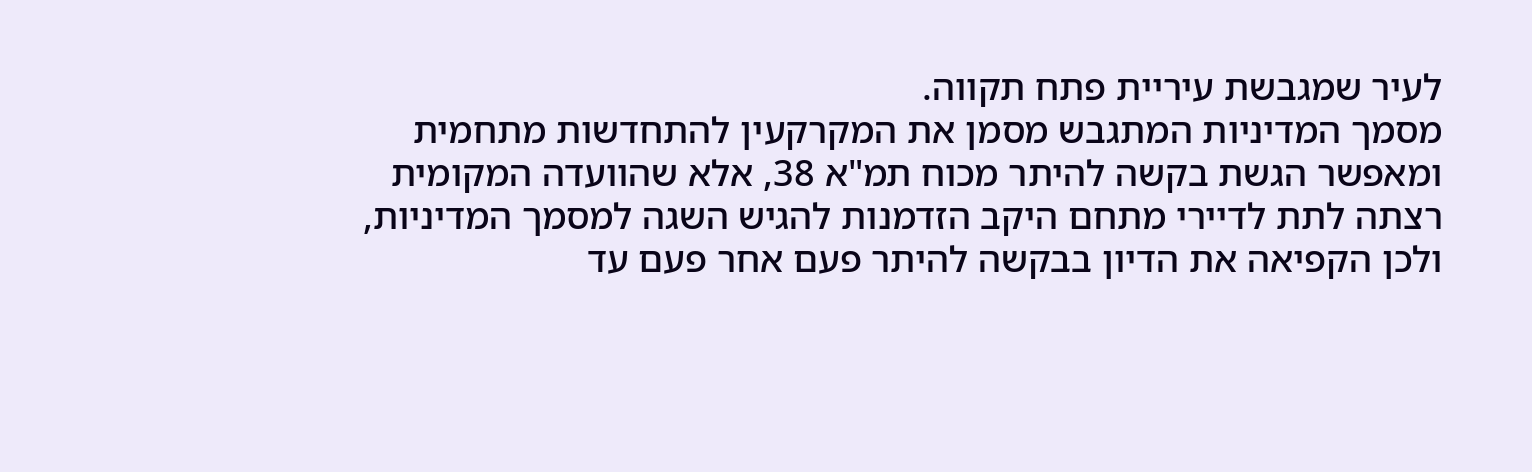לעיר שמגבשת עיריית פתח תקווה.
מסמך המדיניות המתגבש מסמן את המקרקעין להתחדשות מתחמית ומאפשר הגשת בקשה להיתר מכוח תמ"א 38, אלא שהוועדה המקומית רצתה לתת לדיירי מתחם היקב הזדמנות להגיש השגה למסמך המדיניות, ולכן הקפיאה את הדיון בבקשה להיתר פעם אחר פעם עד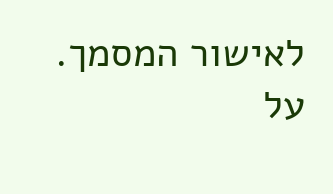לאישור המסמך.
על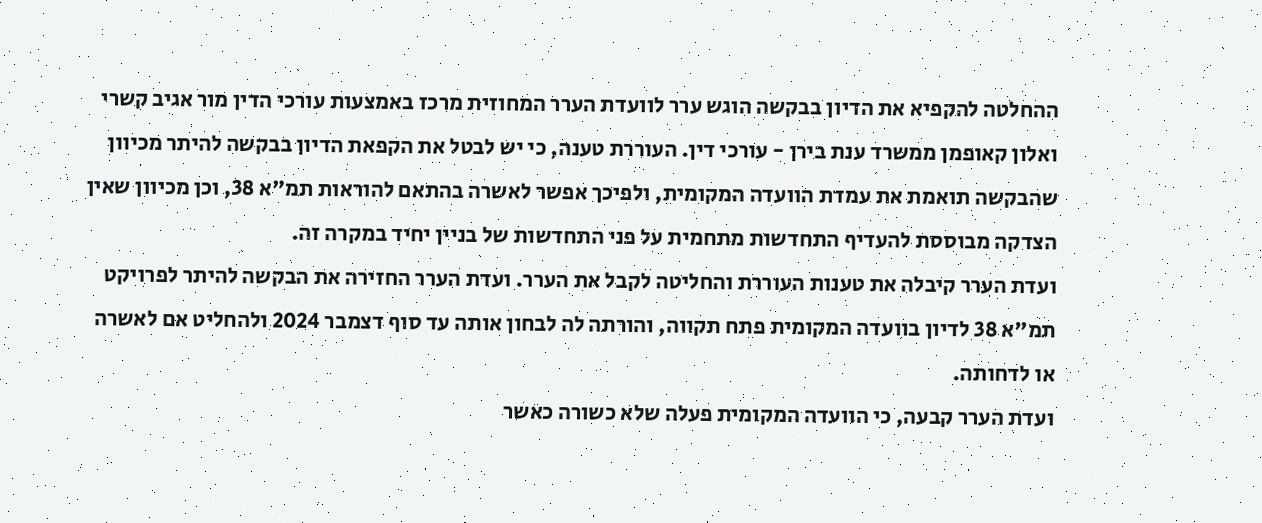ההחלטה להקפיא את הדיון בבקשה הוגש ערר לוועדת הערר המחוזית מרכז באמצעות עורכי הדין מור אגיב קשרי ואלון קאופמן ממשרד ענת בירן - עורכי דין. העוררת טענה, כי יש לבטל את הקפאת הדיון בבקשה להיתר מכיוון שהבקשה תואמת את עמדת הוועדה המקומית, ולפיכך אפשר לאשרה בהתאם להוראות תמ"א 38, וכן מכיוון שאין הצדקה מבוססת להעדיף התחדשות מתחמית על פני התחדשות של בניין יחיד במקרה זה.
ועדת הערר קיבלה את טענות העוררת והחליטה לקבל את הערר. ועדת הערר החזירה את הבקשה להיתר לפרויקט תמ"א 38 לדיון בוועדה המקומית פתח תקווה, והורתה לה לבחון אותה עד סוף דצמבר 2024 ולהחליט אם לאשרה או לדחותה.
ועדת הערר קבעה, כי הוועדה המקומית פעלה שלא כשורה כאשר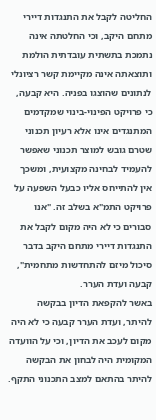החליטה לקבל את התנגדות דיירי מתחם היקב, וכי החלטתה אינה נתמכת בתשתית עובדתית הולמת ותוצאתה אינה מקיימת קשר רציונלי לנתונים שהוצגו בפניה. היא קבעה, כי פרויקט הפינוי-בינוי שמקדמים המתנגדים אינו אלא רעיון תכנוני שטרם גובש למוצר תכנוני שאפשר להעמיד לבחינה מקצועית, ומשכך אין להתייחס אליו כבעל השפעה על פרויקט התמ"א בשלב זה. "אנו סבורים כי לא היה מקום לקבל את התנגדות דיירי מתחם היקב בדבר סיכול מיזם להתחדשות מתחמית", קבעה ועדת הערר.
באשר להקפאת הדיון בבקשה להיתר, ועדת הערר קבעה כי לא היה מקום לעכב את הדיון, וכי על הוועדה המקומית היה לבחון את הבקשה להיתר בהתאם למצב התכנוני התקף.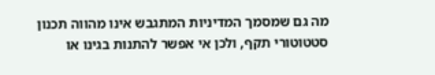מה גם שמסמך המדיניות המתגבש אינו מהווה תכנון סטטוטורי תקף, ולכן אי אפשר להתנות בגינו או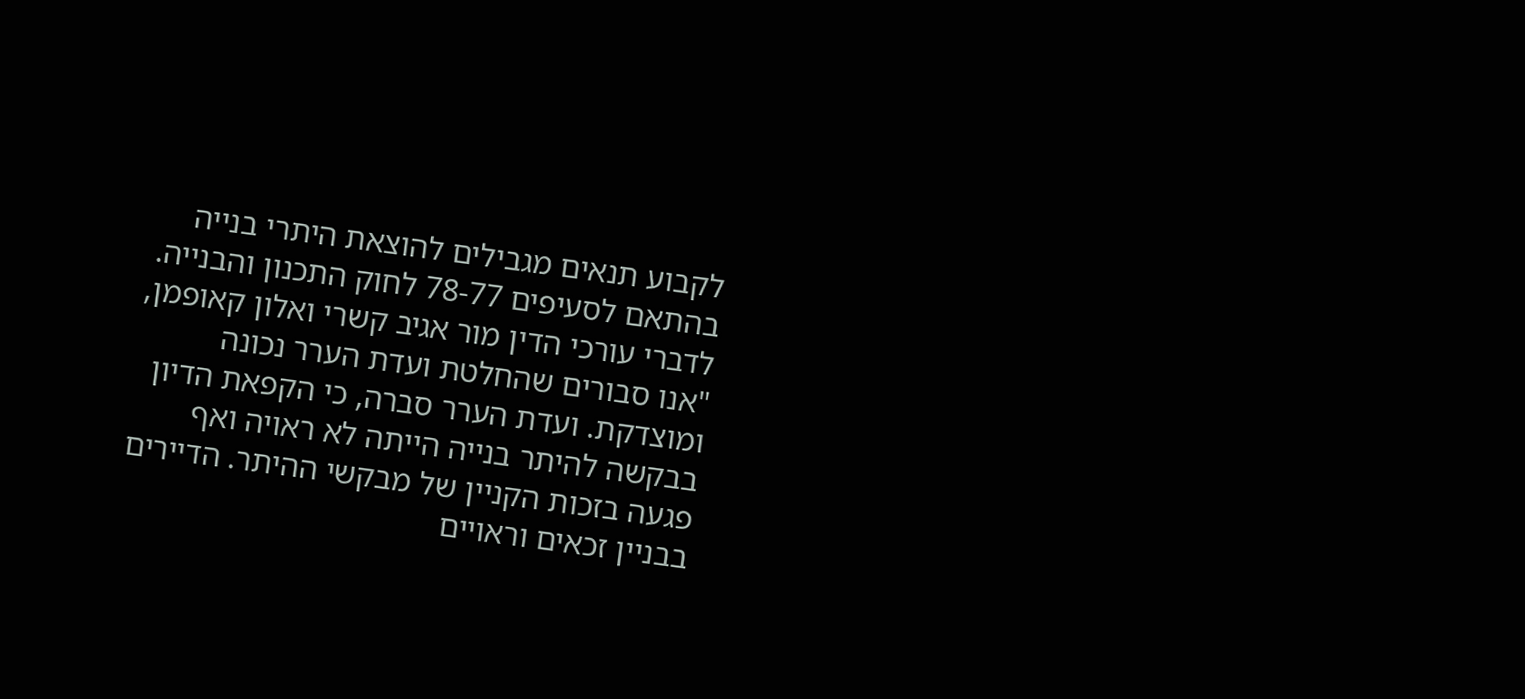לקבוע תנאים מגבילים להוצאת היתרי בנייה בהתאם לסעיפים 78-77 לחוק התכנון והבנייה.
לדברי עורכי הדין מור אגיב קשרי ואלון קאופמן, "אנו סבורים שהחלטת ועדת הערר נכונה ומוצדקת. ועדת הערר סברה, כי הקפאת הדיון בבקשה להיתר בנייה הייתה לא ראויה ואף פגעה בזכות הקניין של מבקשי ההיתר. הדיירים בבניין זכאים וראויים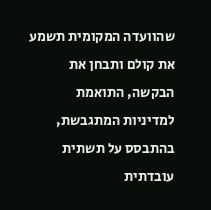שהוועדה המקומית תשמע את קולם ותבחן את הבקשה, התואמת למדיניות המתגבשת, בהתבסס על תשתית עובדתית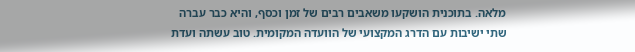מלאה. בתוכנית הושקעו משאבים רבים של זמן וכסף, והיא כבר עברה שתי ישיבות עם הדרג המקצועי של הוועדה המקומית. טוב עשתה ועדת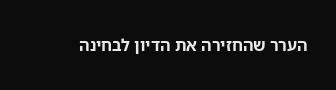הערר שהחזירה את הדיון לבחינה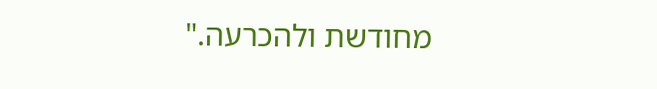מחודשת ולהכרעה."